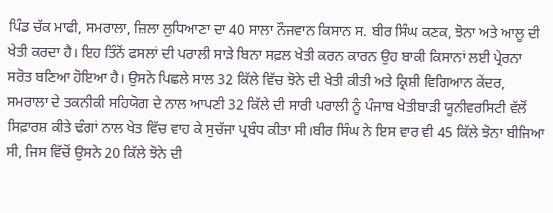ਪਿੰਡ ਚੱਕ ਮਾਫੀ, ਸਮਰਾਲਾ, ਜ਼ਿਲਾ ਲੁਧਿਆਣਾ ਦਾ 40 ਸਾਲਾ ਨੌਜਵਾਨ ਕਿਸਾਨ ਸ. ਬੀਰ ਸਿੰਘ ਕਣਕ, ਝੋਨਾ ਅਤੇ ਆਲੂ ਦੀ ਖੇਤੀ ਕਰਦਾ ਹੈ। ਇਹ ਤਿੰਨੋਂ ਫਸਲਾਂ ਦੀ ਪਰਾਲੀ ਸਾੜੇ ਬਿਨਾ ਸਫ਼ਲ ਖੇਤੀ ਕਰਨ ਕਾਰਨ ਉਹ ਬਾਕੀ ਕਿਸਾਨਾਂ ਲਈ ਪ੍ਰੇਰਨਾ ਸਰੋਤ ਬਣਿਆ ਹੋਇਆ ਹੈ। ਉਸਨੇ ਪਿਛਲੇ ਸਾਲ 32 ਕਿੱਲੇ ਵਿੱਚ ਝੋਨੇ ਦੀ ਖੇਤੀ ਕੀਤੀ ਅਤੇ ਕ੍ਰਿਸ਼ੀ ਵਿਗਿਆਨ ਕੇਂਦਰ, ਸਮਰਾਲਾ ਦੇ ਤਕਨੀਕੀ ਸਹਿਯੋਗ ਦੇ ਨਾਲ ਆਪਣੀ 32 ਕਿੱਲੇ ਦੀ ਸਾਰੀ ਪਰਾਲੀ ਨੂੰ ਪੰਜਾਬ ਖੇਤੀਬਾੜੀ ਯੂਨੀਵਰਸਿਟੀ ਵੱਲੋਂ ਸਿਫ਼ਾਰਸ਼ ਕੀਤੇ ਢੰਗਾਂ ਨਾਲ ਖੇਤ ਵਿੱਚ ਵਾਹ ਕੇ ਸੁਚੱਜਾ ਪ੍ਰਬੰਧ ਕੀਤਾ ਸੀ।ਬੀਰ ਸਿੰਘ ਨੇ ਇਸ ਵਾਰ ਵੀ 45 ਕਿੱਲੇ ਝੋਨਾ ਬੀਜਿਆ ਸੀ, ਜਿਸ ਵਿੱਚੋਂ ਉਸਨੇ 20 ਕਿੱਲੇ ਝੋਨੇ ਦੀ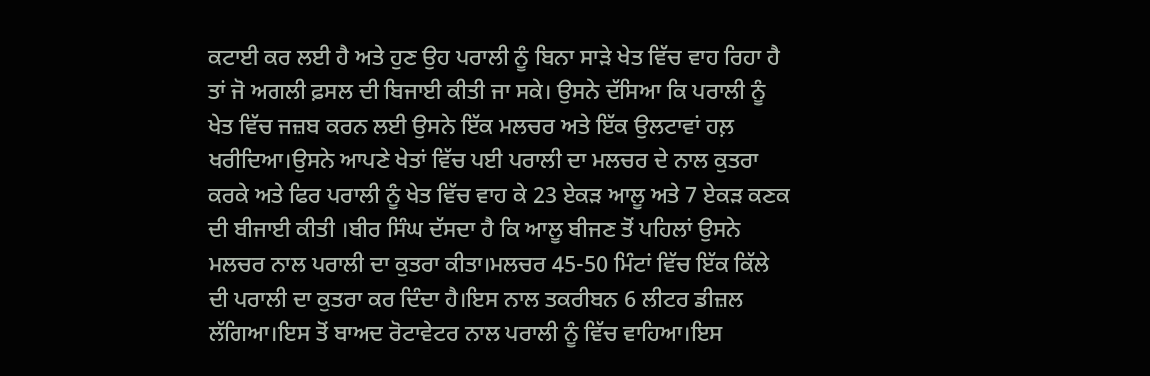ਕਟਾਈ ਕਰ ਲਈ ਹੈ ਅਤੇ ਹੁਣ ਉਹ ਪਰਾਲੀ ਨੂੰ ਬਿਨਾ ਸਾੜੇ ਖੇਤ ਵਿੱਚ ਵਾਹ ਰਿਹਾ ਹੈ ਤਾਂ ਜੋ ਅਗਲੀ ਫ਼ਸਲ ਦੀ ਬਿਜਾਈ ਕੀਤੀ ਜਾ ਸਕੇ। ਉਸਨੇ ਦੱਸਿਆ ਕਿ ਪਰਾਲੀ ਨੂੰ ਖੇਤ ਵਿੱਚ ਜਜ਼ਬ ਕਰਨ ਲਈ ਉਸਨੇ ਇੱਕ ਮਲਚਰ ਅਤੇ ਇੱਕ ਉਲਟਾਵਾਂ ਹਲ਼ ਖਰੀਦਿਆ।ਉਸਨੇ ਆਪਣੇ ਖੇਤਾਂ ਵਿੱਚ ਪਈ ਪਰਾਲੀ ਦਾ ਮਲਚਰ ਦੇ ਨਾਲ ਕੁਤਰਾ ਕਰਕੇ ਅਤੇ ਫਿਰ ਪਰਾਲੀ ਨੂੰ ਖੇਤ ਵਿੱਚ ਵਾਹ ਕੇ 23 ਏਕੜ ਆਲੂ ਅਤੇ 7 ਏਕੜ ਕਣਕ ਦੀ ਬੀਜਾਈ ਕੀਤੀ ।ਬੀਰ ਸਿੰਘ ਦੱਸਦਾ ਹੈ ਕਿ ਆਲੂ ਬੀਜਣ ਤੋਂ ਪਹਿਲਾਂ ਉਸਨੇ ਮਲਚਰ ਨਾਲ ਪਰਾਲੀ ਦਾ ਕੁਤਰਾ ਕੀਤਾ।ਮਲਚਰ 45-50 ਮਿੰਟਾਂ ਵਿੱਚ ਇੱਕ ਕਿੱਲੇ ਦੀ ਪਰਾਲੀ ਦਾ ਕੁਤਰਾ ਕਰ ਦਿੰਦਾ ਹੈ।ਇਸ ਨਾਲ ਤਕਰੀਬਨ 6 ਲੀਟਰ ਡੀਜ਼ਲ ਲੱਗਿਆ।ਇਸ ਤੋਂ ਬਾਅਦ ਰੋਟਾਵੇਟਰ ਨਾਲ ਪਰਾਲੀ ਨੂੰ ਵਿੱਚ ਵਾਹਿਆ।ਇਸ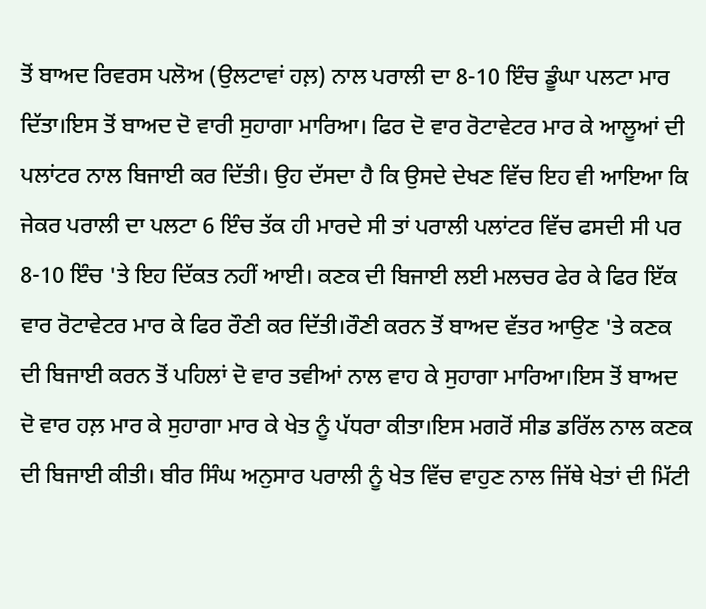ਤੋਂ ਬਾਅਦ ਰਿਵਰਸ ਪਲੋਅ (ਉਲਟਾਵਾਂ ਹਲ਼) ਨਾਲ ਪਰਾਲੀ ਦਾ 8-10 ਇੰਚ ਡੂੰਘਾ ਪਲਟਾ ਮਾਰ ਦਿੱਤਾ।ਇਸ ਤੋਂ ਬਾਅਦ ਦੋ ਵਾਰੀ ਸੁਹਾਗਾ ਮਾਰਿਆ। ਫਿਰ ਦੋ ਵਾਰ ਰੋਟਾਵੇਟਰ ਮਾਰ ਕੇ ਆਲੂਆਂ ਦੀ ਪਲਾਂਟਰ ਨਾਲ ਬਿਜਾਈ ਕਰ ਦਿੱਤੀ। ਉਹ ਦੱਸਦਾ ਹੈ ਕਿ ਉਸਦੇ ਦੇਖਣ ਵਿੱਚ ਇਹ ਵੀ ਆਇਆ ਕਿ ਜੇਕਰ ਪਰਾਲੀ ਦਾ ਪਲਟਾ 6 ਇੰਚ ਤੱਕ ਹੀ ਮਾਰਦੇ ਸੀ ਤਾਂ ਪਰਾਲੀ ਪਲਾਂਟਰ ਵਿੱਚ ਫਸਦੀ ਸੀ ਪਰ 8-10 ਇੰਚ 'ਤੇ ਇਹ ਦਿੱਕਤ ਨਹੀਂ ਆਈ। ਕਣਕ ਦੀ ਬਿਜਾਈ ਲਈ ਮਲਚਰ ਫੇਰ ਕੇ ਫਿਰ ਇੱਕ ਵਾਰ ਰੋਟਾਵੇਟਰ ਮਾਰ ਕੇ ਫਿਰ ਰੌਣੀ ਕਰ ਦਿੱਤੀ।ਰੌਣੀ ਕਰਨ ਤੋਂ ਬਾਅਦ ਵੱਤਰ ਆਉਣ 'ਤੇ ਕਣਕ ਦੀ ਬਿਜਾਈ ਕਰਨ ਤੋਂ ਪਹਿਲਾਂ ਦੋ ਵਾਰ ਤਵੀਆਂ ਨਾਲ ਵਾਹ ਕੇ ਸੁਹਾਗਾ ਮਾਰਿਆ।ਇਸ ਤੋਂ ਬਾਅਦ ਦੋ ਵਾਰ ਹਲ਼ ਮਾਰ ਕੇ ਸੁਹਾਗਾ ਮਾਰ ਕੇ ਖੇਤ ਨੂੰ ਪੱਧਰਾ ਕੀਤਾ।ਇਸ ਮਗਰੋਂ ਸੀਡ ਡਰਿੱਲ ਨਾਲ ਕਣਕ ਦੀ ਬਿਜਾਈ ਕੀਤੀ। ਬੀਰ ਸਿੰਘ ਅਨੁਸਾਰ ਪਰਾਲੀ ਨੂੰ ਖੇਤ ਵਿੱਚ ਵਾਹੁਣ ਨਾਲ ਜਿੱਥੇ ਖੇਤਾਂ ਦੀ ਮਿੱਟੀ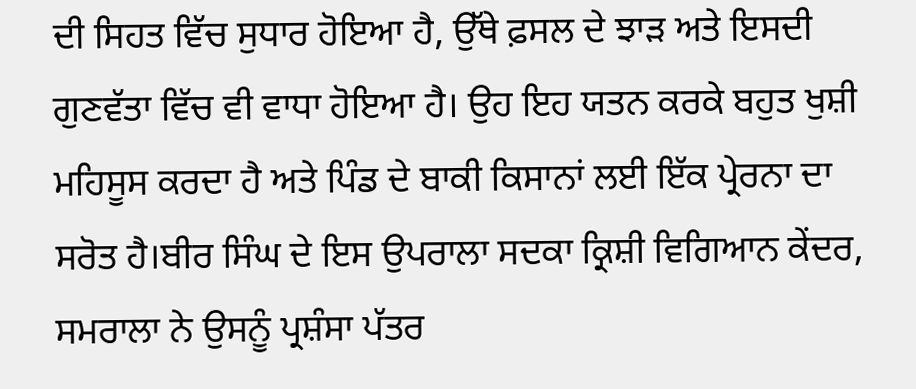ਦੀ ਸਿਹਤ ਵਿੱਚ ਸੁਧਾਰ ਹੋਇਆ ਹੈ, ਉੱਥੇ ਫ਼ਸਲ ਦੇ ਝਾੜ ਅਤੇ ਇਸਦੀ ਗੁਣਵੱਤਾ ਵਿੱਚ ਵੀ ਵਾਧਾ ਹੋਇਆ ਹੈ। ਉਹ ਇਹ ਯਤਨ ਕਰਕੇ ਬਹੁਤ ਖੁਸ਼ੀ ਮਹਿਸੂਸ ਕਰਦਾ ਹੈ ਅਤੇ ਪਿੰਡ ਦੇ ਬਾਕੀ ਕਿਸਾਨਾਂ ਲਈ ਇੱਕ ਪ੍ਰੇਰਨਾ ਦਾ ਸਰੋਤ ਹੈ।ਬੀਰ ਸਿੰਘ ਦੇ ਇਸ ਉਪਰਾਲਾ ਸਦਕਾ ਕ੍ਰਿਸ਼ੀ ਵਿਗਿਆਨ ਕੇਂਦਰ, ਸਮਰਾਲਾ ਨੇ ਉਸਨੂੰ ਪ੍ਰਸ਼ੰਸਾ ਪੱਤਰ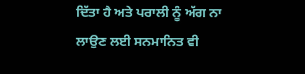ਦਿੱਤਾ ਹੈ ਅਤੇ ਪਰਾਲੀ ਨੂੰ ਅੱਗ ਨਾ ਲਾਉਣ ਲਈ ਸਨਮਾਨਿਤ ਵੀ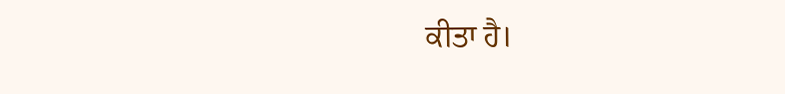ਕੀਤਾ ਹੈ।